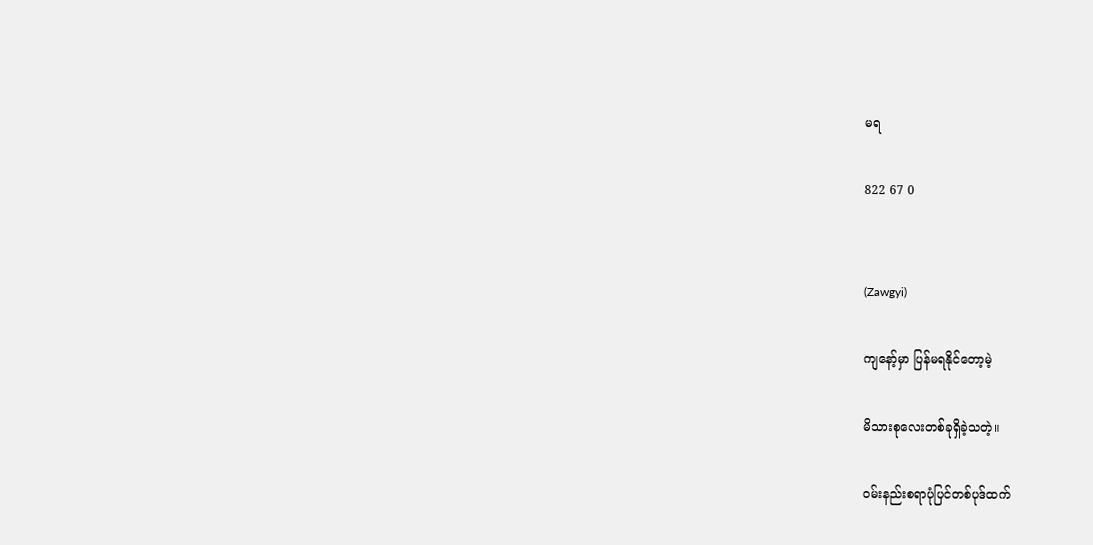မရ

822 67 0


(Zawgyi)

ကျနော့်မှာ ပြန်မရနိုင်တော့မဲ့

မိသားစုလေးတစ်ခုရှိခဲ့သတဲ့။

၀မ်းနည်းစရာပုံပြင်တစ်ပုဒ်ထက်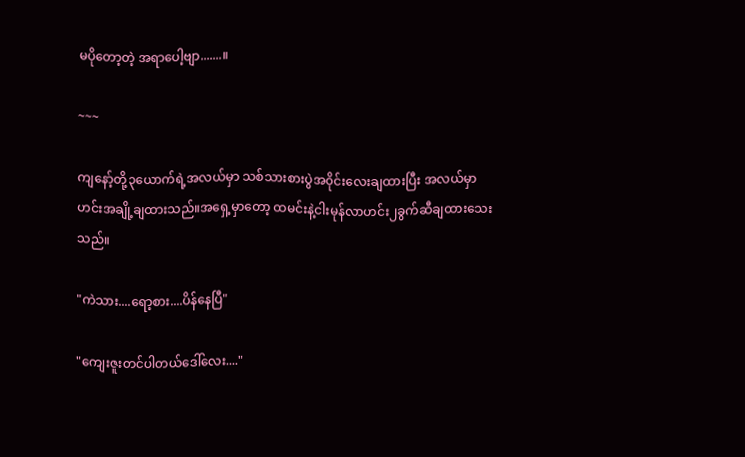မပိုတော့တဲ့ အရာပေါ့ဗျာ.......။

~~~

ကျနော့်တို့၃ယောက်ရဲ့အလယ်မှာ သစ်သားစားပွဲအ၀ိုင်းလေးချထားပြီး အလယ်မှာ ဟင်းအချို့ချထားသည်။အရှေ့မှာတော့ ထမင်းနဲ့ငါးမုန်လာဟင်း၂ခွက်ဆီချထားသေးသည်။

"ကဲသား....ရော့စား....ပိန်နေပြီ"

"ကျေးဇူးတင်ပါတယ်ဒေါ်လေး...."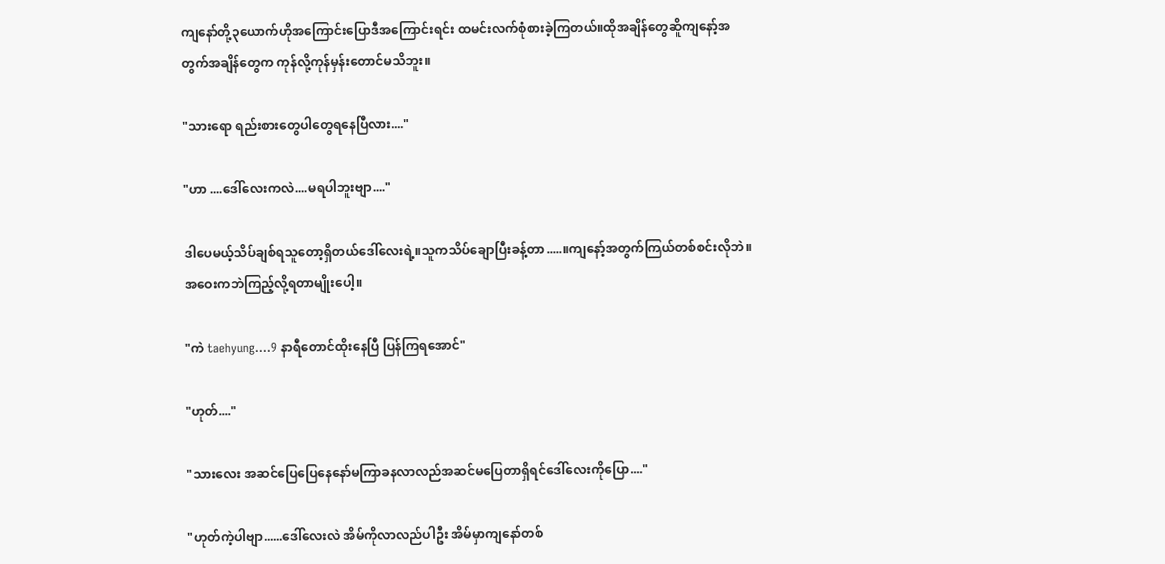ကျနော်တို့၃ယောက်ဟိုအကြောင်းပြောဒီအကြောင်းရင်း ထမင်းလက်စုံစားခဲ့ကြတယ်။ထိုအချိန်တွေဆိူကျနော့်အတွက်အချိန်တွေက ကုန်လို့ကုန်မှန်းတောင်မသိဘူး။

"သားရော ရည်းစားတွေပါတွေရနေပြီလား...."

"ဟာ ....ဒေါ်လေးကလဲ....မရပါဘူးဗျာ...."

ဒါပေမယ့်သိပ်ချစ်ရသူတော့ရှိတယ်ဒေါ်လေးရဲ့။သူကသိပ်ချောပြီးခန့်တာ.....။ကျနော့်အတွက်ကြယ်တစ်စင်းလိုဘဲ။အဝေးကဘဲကြည့်လို့ရတာမျိုးပေါ့။

"ကဲ taehyung....9 နာရီတောင်ထိုးနေပြီ ပြန်ကြရအောင်"

"ဟုတ်...."

"သားလေး အဆင်ပြေပြေနေနော်မကြာခနလာလည်အဆင်မပြေတာရှိရင်ဒေါ်လေးကိုပြော...."

"ဟုတ်ကဲ့ပါဗျာ......ဒေါ်လေးလဲ အိမ်ကိုလာလည်ပါဦး အိမ်မှာကျနော်တစ်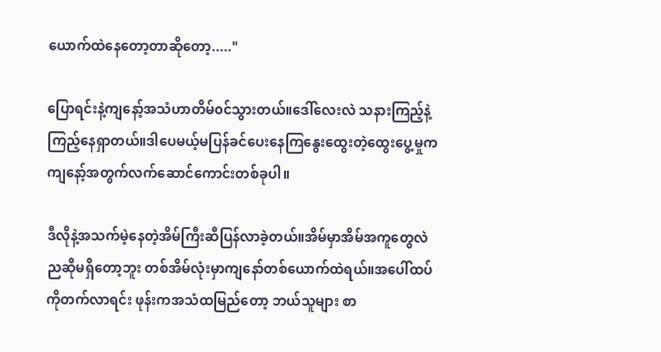ယောက်ထဲနေတော့တာဆိုတော့....."

ပြောရင်းနဲ့ကျနော့်အသံဟာတိမ်၀င်သွားတယ်။ဒေါ်လေးလဲ သနားကြည့်နဲ့ကြည့်နေရှာတယ်။ဒါပေမယ့်မပြန်ခင်ပေးနေကြနွေးထွေးတဲ့ထွေးပွေ့မှုက ကျနော့်အတွက်လက်ဆောင်ကောင်းတစ်ခုပါ။

ဒီလိုနဲ့အသက်မဲ့နေတဲ့အိမ်ကြီးဆီပြန်လာခဲ့တယ်။အိမ်မှာအိမ်အကူတွေလဲညဆိုမရှိတော့ဘူး တစ်အိမ်လုံးမှာကျနော်တစ်ယောက်ထဲရယ်။အပေါ်ထပ်ကိုတက်လာရင်း ဖုန်းကအသံထမြည်တော့ ဘယ်သူများ စာ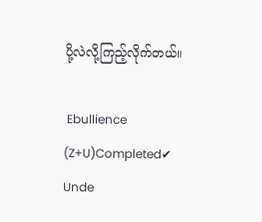ပို့လဲလို့ကြည့်လိုက်တယ်။

 Ebullience (Z+U)Completed✔ Unde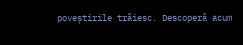poveștirile trăiesc. Descoperă acum